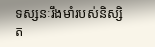ទស្សនៈរឹងមាំរបស់និស្សិត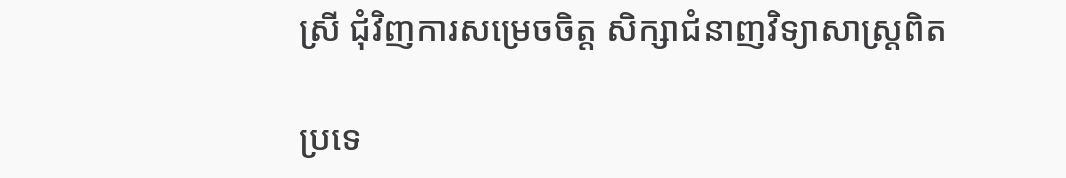ស្រី ជុំវិញការសម្រេចចិត្ត សិក្សាជំនាញវិទ្យាសាស្រ្ដពិត

ប្រទេ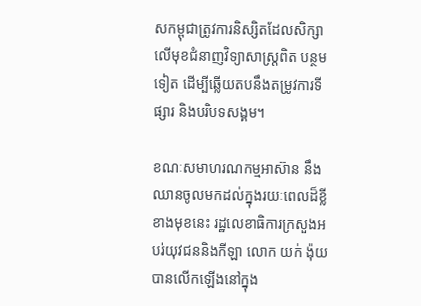សកម្ពុជាត្រូវការនិស្សិតដែលសិក្សាលើមុខជំនាញវិទ្យាសាស្រ្តពិត បន្ថមទៀត ដើម្បីឆ្លើយតបនឹងតម្រូវការទីផ្សារ និងបរិបទសង្គម។

ខណៈសមាហរណកម្មអាស៊ាន នឹងឈានចូលមកដល់ក្នុងរយៈពេលដ៏ខ្លីខាងមុខនេះ រដ្ឋលេខាធិការក្រសួងអបរ់យុវជននិងកីឡា លោក យក់ ង៉ុយ បានលើកឡើងនៅក្នុង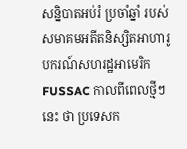សន្និបាតអប់រំ ប្រចាំឆ្នាំ របស់សមាគមអតីតនិស្សិតអាហារូបករណ៍សហរដ្ឋអាមេរិក FUSSAC កាលពីពេលថ្មីៗនេះ ថា ប្រទេសក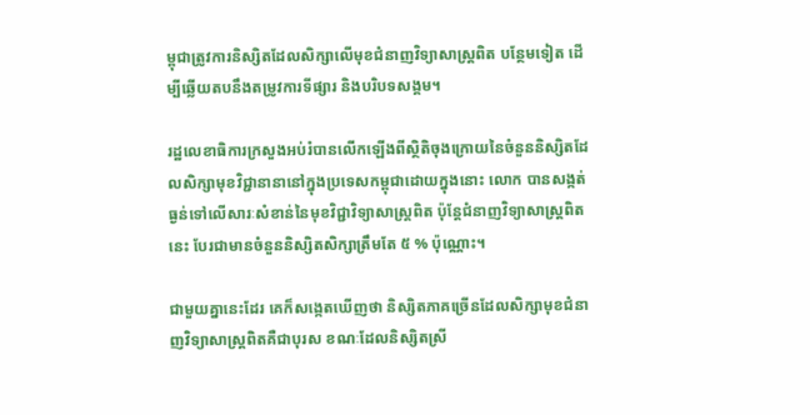ម្ពុជាត្រូវការនិស្សិតដែលសិក្សាលើមុខជំនាញវិទ្យាសាស្រ្តពិត បន្ថែមទៀត ដើម្បីឆ្លើយតបនឹងតម្រូវការទីផ្សារ និងបរិបទសង្គម។

រដ្ឋលេខាធិការក្រសួងអប់រំបានលើកឡើងពីស្ថិតិចុងក្រោយនៃចំនួននិស្សិតដែលសិក្សាមុខវិជ្ជានានានៅក្នុងប្រទេសកម្ពុជាដោយក្នុងនោះ លោក បានសង្កត់ធ្ងន់ទៅលើសារៈសំខាន់នៃមុខវិជ្ជាវិទ្យាសាស្រ្តពិត ប៉ុន្តែជំនាញវិទ្យាសាស្រ្តពិតនេះ បែរជាមានចំនួននិស្សិតសិក្សាត្រឹមតែ ៥ % ប៉ុណ្ណោះ។

ជាមួយគ្នានេះដែរ គេក៏សង្កេតឃើញថា និស្សិតភាគច្រើនដែលសិក្សាមុខជំនាញវិទ្យាសាស្រ្តពិតគឺជាបុរស ខណៈដែលនិស្សិតស្រី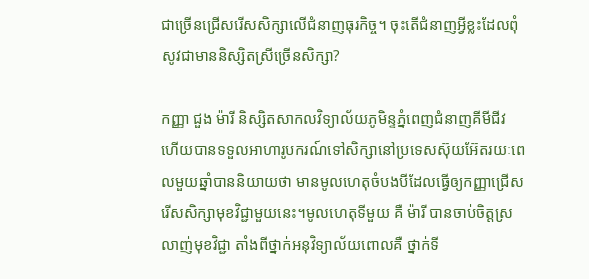ជាច្រើនជ្រើសរើសសិក្សាលើជំនាញធុរកិច្ច។ ចុះតើជំនាញអ្វីខ្លះដែលពុំសូវជាមាននិស្សិតស្រីច្រើនសិក្សា?

កញ្ញា ជួង ម៉ារី និស្សិតសាកលវិទ្យាល័យភូមិន្ទភ្នំពេញជំនាញគីមីជីវ ហើយបានទទួលអាហារូបករណ៍ទៅសិក្សានៅប្រទេសស៊ុយអ៊ែតរយៈពេលមួយឆ្នាំបាននិយាយថា មានមូលហេតុចំបងបីដែលធ្វើឲ្យកញ្ញាជ្រើសរើសសិក្សាមុខវិជ្ជាមួយនេះ។មូលហេតុទីមួយ គឺ ម៉ារី បានចាប់ចិត្តស្រលាញ់មុខវិជ្ជា តាំងពីថ្នាក់អនុវិទ្យាល័យពោលគឺ ថ្នាក់ទី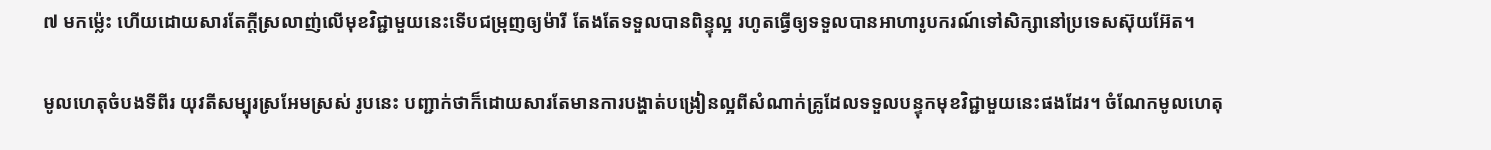៧ មកម៉្លេះ ហើយដោយសារតែក្តីស្រលាញ់លើមុខវិជ្ជាមួយនេះទើបជម្រុញឲ្យម៉ារី តែងតែទទួលបានពិន្ទុល្អ រហូតធ្វើឲ្យទទួលបានអាហារូបករណ៍ទៅសិក្សានៅប្រទេសស៊ុយអ៊ែត។

មូលហេតុចំបងទីពីរ យុវតីសម្បុរស្រអែមស្រស់ រូបនេះ បញ្ជាក់ថាក៏ដោយសារតែមានការបង្ហាត់បង្រៀនល្អពីសំណាក់គ្រូដែលទទួលបន្ទុកមុខវិជ្ជាមួយនេះផងដែរ។ ចំណែកមូលហេតុ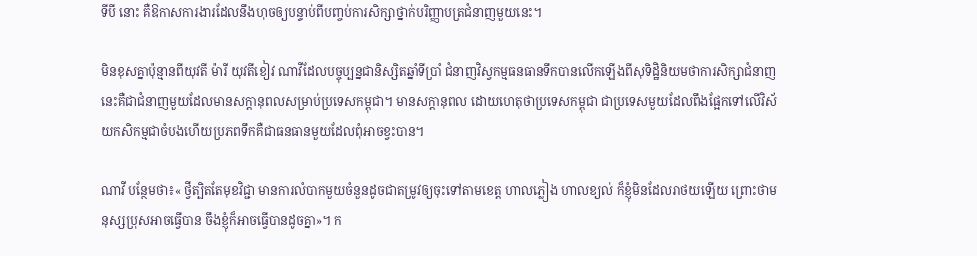ទីបី នោះ គឺឱកាសការងារដែលនឹងហុចឲ្យបន្ទាប់ពីបញ្ចប់ការសិក្សាថ្នាក់បរិញ្ញាបត្រជំនាញមួយនេះ។

មិនខុសគ្នាប៉ុន្មានពីយុវតី ម៉ារី យុវតីខៀវ ណាវីដែលបច្ចុប្បន្នជានិស្សិតឆ្នាំទីប្រាំ ជំនាញវិស្វកម្មធនធានទឹកបានលើកឡើងពីសុទិដ្ឋិនិយមថាការសិក្សាជំនាញនេះគឺជាជំនាញមួយដែលមានសក្តានុពលសម្រាប់ប្រទេសកម្ពុជា។ មានសក្តានុពល ដោយហេតុថាប្រទេសកម្ពុជា ជាប្រទេសមួយដែលពឹងផ្អែកទៅលើវិស័យកសិកម្មជាចំបងហើយប្រភពទឹកគឺជាធនធានមួយដែលពុំអាចខ្វះបាន។

ណាវី បន្ថែមថា៖« ថ្វីត្បិតតែមុខវិជ្ជា មានការលំបាកមួយចំនួនដូចជាតម្រូវឲ្យចុះទៅតាមខេត្ត ហាលភ្លៀង ហាលខ្យល់ ក៏ខ្ញុំមិនដែលរាថយឡើយ ព្រោះថាមនុស្សប្រុសអាចធ្វើបាន ចឹងខ្ញុំក៏អាចធ្វើបានដូចគ្នា»។ ក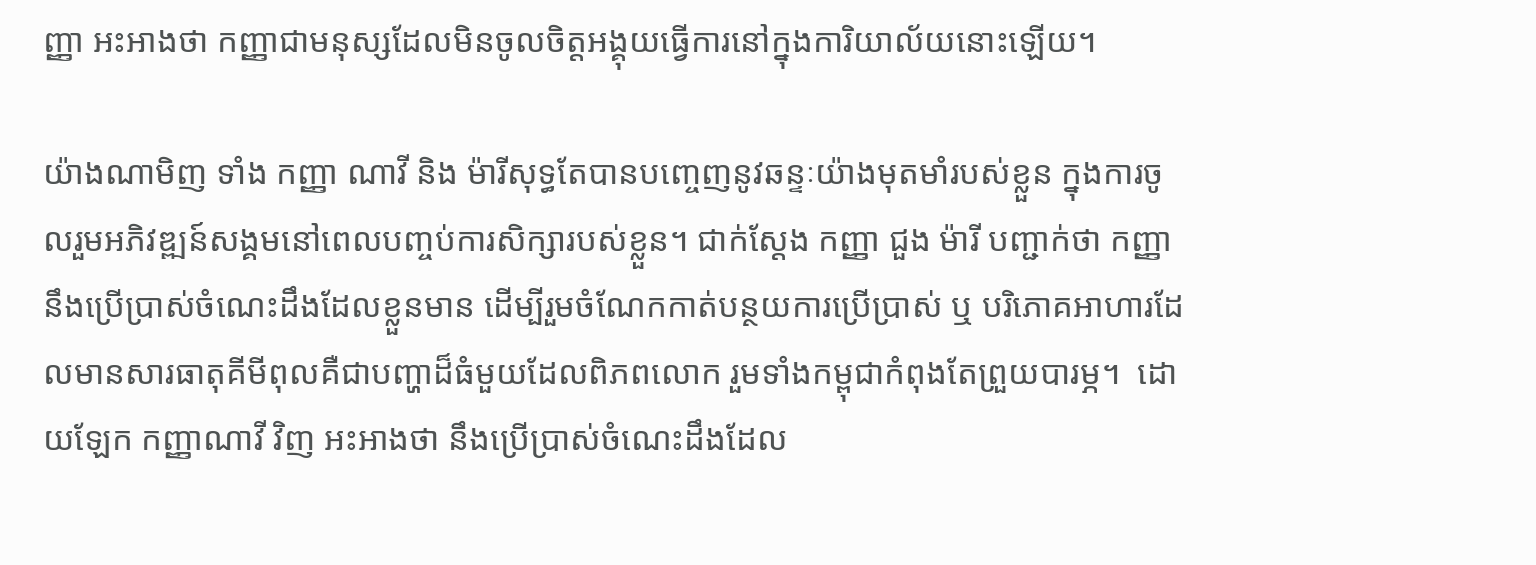ញ្ញា អះអាងថា កញ្ញាជាមនុស្សដែលមិនចូលចិត្តអង្គុយធ្វើការនៅក្នុងការិយាល័យនោះឡើយ។

យ៉ាងណាមិញ ទាំង កញ្ញា ណាវី និង ម៉ារីសុទ្ធតែបានបញ្ចេញនូវឆន្ទៈយ៉ាងមុតមាំរបស់ខ្លួន ក្នុងការចូលរួមអភិវឌ្ឍន៍សង្គមនៅពេលបញ្ចប់ការសិក្សារបស់ខ្លួន។ ជាក់ស្តែង កញ្ញា ជួង ម៉ារី បញ្ជាក់ថា កញ្ញានឹងប្រើប្រាស់ចំណេះដឹងដែលខ្លួនមាន ដើម្បីរួមចំណែកកាត់បន្ថយការប្រើប្រាស់ ឬ បរិភោគអាហារដែលមានសារធាតុគីមីពុលគឺជាបញ្ហាដ៏ធំមួយដែលពិភពលោក រួមទាំងកម្ពុជាកំពុងតែព្រួយបារម្ភ។  ដោយឡែក កញ្ញាណាវី វិញ អះអាងថា នឹងប្រើប្រាស់ចំណេះដឹងដែល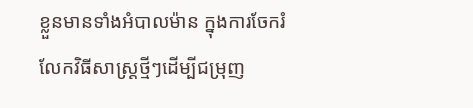ខ្លួនមានទាំងអំបាលម៉ាន ក្នុងការចែករំលែកវិធីសាស្រ្តថ្មីៗដើម្បីជម្រុញ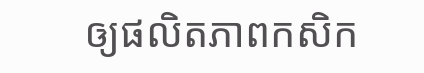ឲ្យផលិតភាពកសិក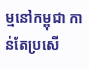ម្មនៅកម្ពុជា កាន់តែប្រសើ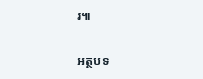រ៕

អត្ថបទ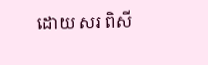ដោយ សរ ពិសី